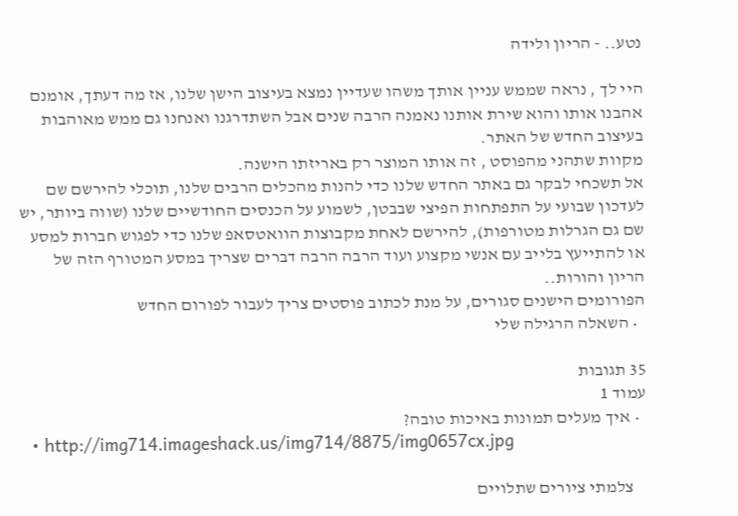נטע.. - הריון ולידה

היי לך , נראה שממש עניין אותך משהו שעדיין נמצא בעיצוב הישן שלנו, אז מה דעתך, אומנם אהבנו אותו והוא שירת אותנו נאמנה הרבה שנים אבל השתדרגנו ואנחנו גם ממש מאוהבות בעיצוב החדש של האתר.
מקוות שתהני מהפוסט , זה אותו המוצר רק באריזתו הישנה.
אל תשכחי לבקר גם באתר החדש שלנו כדי להנות מהכלים הרבים שלנו, תוכלי להירשם שם לעדכון שבועי על התפתחות הפיצי שבבטן, לשמוע על הכנסים החודשיים שלנו (שווה ביותר, יש שם גם הגרלות מטורפות), להירשם לאחת מקבוצות הוואטסאפ שלנו כדי לפגוש חברות למסע או להתייעץ בלייב עם אנשי מקצוע ועוד הרבה הרבה דברים שצריך במסע המטורף הזה של הריון והורות..
הפורומים הישנים סגורים, על מנת לכתוב פוסטים צריך לעבור לפורום החדש
  • השאלה הרגילה שלי

35 תגובות
עמוד 1
  • איך מעלים תמונות באיכות טובה?
  • http://img714.imageshack.us/img714/8875/img0657cx.jpg

    צלמתי ציורים שתלויים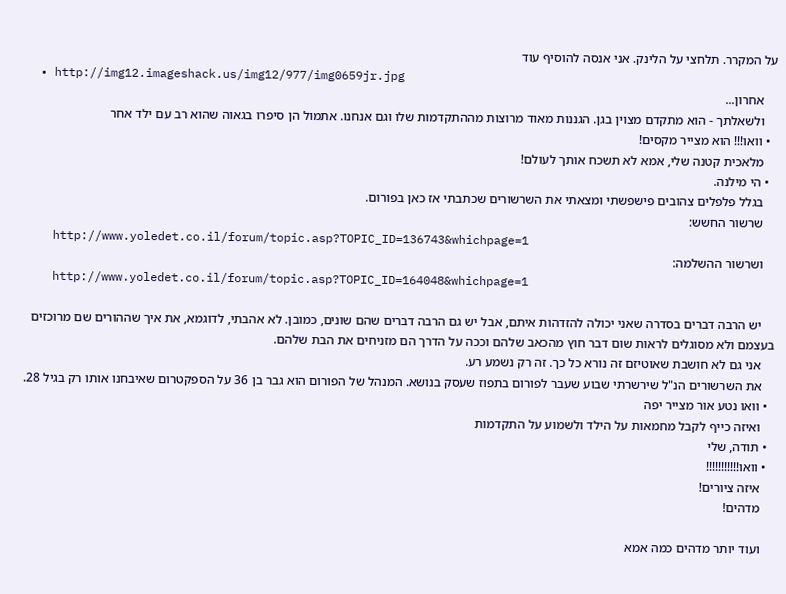על המקרר. תלחצי על הלינק. אני אנסה להוסיף עוד
  • http://img12.imageshack.us/img12/977/img0659jr.jpg
    אחרון...
    ולשאלתך - הוא מתקדם מצוין בגן. הגננות מאוד מרוצות מההתקדמות שלו וגם אנחנו. אתמול הן סיפרו בגאוה שהוא רב עם ילד אחר
  • וואו!!! הוא מצייר מקסים!
    מלאכית קטנה שלי, אמא לא תשכח אותך לעולם!
  • הי מילנה.
    בגלל פלפלים צהובים פישפשתי ומצאתי את השרשורים שכתבתי אז כאן בפורום.
    שרשור החשש:
    http://www.yoledet.co.il/forum/topic.asp?TOPIC_ID=136743&whichpage=1
    ושרשור ההשלמה:
    http://www.yoledet.co.il/forum/topic.asp?TOPIC_ID=164048&whichpage=1

    יש הרבה דברים בסדרה שאני יכולה להזדהות איתם, אבל יש גם הרבה דברים שהם שונים, כמובן. לא אהבתי, לדוגמא, את איך שההורים שם מרוכזים בעצמם ולא מסוגלים לראות שום דבר חוץ מהכאב שלהם וככה על הדרך הם מזניחים את הבת שלהם.
    אני גם לא חושבת שאוטיזם זה נורא כל כך. זה רק נשמע רע.
    את השרשורים הנ"ל שירשרתי שבוע שעבר לפורום בתפוז שעסק בנושא. המנהל של הפורום הוא גבר בן 36 על הספקטרום שאיבחנו אותו רק בגיל 28.
  • וואו נטע אור מצייר יפה
    ואיזה כייף לקבל מחמאות על הילד ולשמוע על התקדמות
  • תודה, שלי
  • וואו!!!!!!!!!!!
    איזה ציורים!
    מדהים!

    ועוד יותר מדהים כמה אמא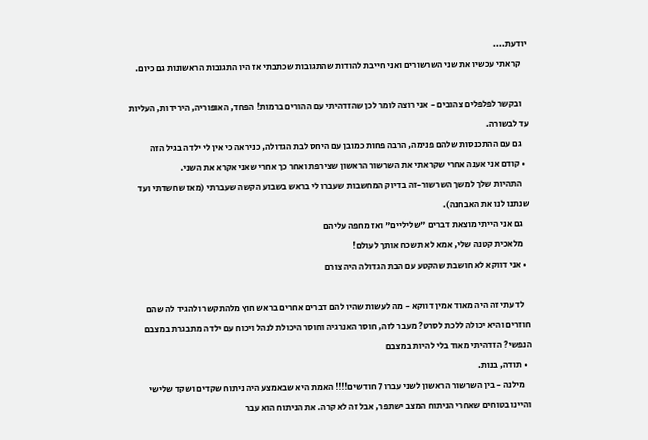יודעת....
    קראתי עכשיו את שני השרשורים ואני חייבת להודות שהתגובות שכתבתי אז היו התגובות הראשונות גם כיום.

    ובקשר לפלפלים צהובים - אני רוצה לומר לכן שהזדהיתי עם ההורים ברמות! הפחד, האופוריה, הירידות, העליות עד לבשורה.
    גם עם ההתכנסות שלהם פנימה, הרבה פחות כמובן עם היחס לבת הגדולה, כניראה כי אין לי ילדה בגיל הזה
  • קודם אני אענה אחרי שקראתי את השרשור הראשון שצירפת ואחר כך אחרי שאני אקרא את השני.
    התהיות שלך למשך השרשור-זה בדיוק המחשבות שעברו לי בראש בשבוע הקשה שעברתי (מאז שחשדתי ועד שנתנו לנו את האבחנה).
    גם אני הייתי מוצאת דברים "שליליים" ואז מחפה עליהם
    מלאכית קטנה שלי, אמא לא תשכח אותך לעולם!
  • אני דווקא לא חושבת שהקטע עם הבת הגדולה היה צורם

    לדעתי זה היה מאוד אמין דווקא - מה לעשות שהיו להם דברים אחרים בראש חוץ מלהתקשר ולהגיד לה שהם חוזרים והיא יכולה ללכת לסרט? מעבר לזה, חוסר האנרגיה וחוסר היכולת לנהל ויכוח עם ילדה מתבגרת במצבם הנפשי? הזדהיתי מאוד בלי להיות במצבם
  • תודה, בנות.
    מילנה - בין השרשור הראשון לשני עברו 7 חודשים!!!! האמת היא שבאמצע היה ניתוח שקדים ושקד שלישי והיינו בטוחים שאחרי הניתוח המצב ישתפר, אבל זה לא קרה. את הניתוח הוא עבר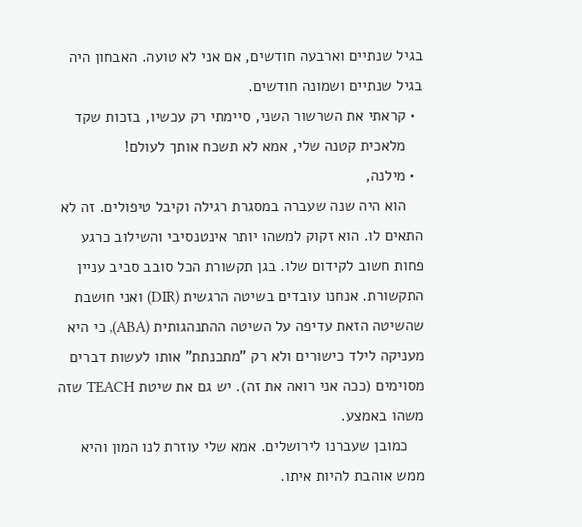בגיל שנתיים וארבעה חודשים, אם אני לא טועה. האבחון היה בגיל שנתיים ושמונה חודשים.
  • קראתי את השרשור השני, סיימתי רק עכשיו, בזכות שקד
    מלאכית קטנה שלי, אמא לא תשכח אותך לעולם!
  • מילנה,
    הוא היה שנה שעברה במסגרת רגילה וקיבל טיפולים. זה לא התאים לו. הוא זקוק למשהו יותר אינטנסיבי והשילוב כרגע פחות חשוב לקידום שלו. בגן תקשורת הכל סובב סביב עניין התקשורת. אנחנו עובדים בשיטה הרגשית (DIR) ואני חושבת שהשיטה הזאת עדיפה על השיטה ההתנהגותית (ABA), כי היא מעניקה לילד כישורים ולא רק "מתכנתת" אותו לעשות דברים מסוימים (ככה אני רואה את זה). יש גם את שיטת TEACH שזה משהו באמצע.
    כמובן שעברנו לירושלים. אמא שלי עוזרת לנו המון והיא ממש אוהבת להיות איתו.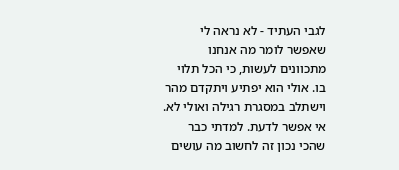לגבי העתיד - לא נראה לי שאפשר לומר מה אנחנו מתכוונים לעשות, כי הכל תלוי בו. אולי הוא יפתיע ויתקדם מהר וישתלב במסגרת רגילה ואולי לא. אי אפשר לדעת. למדתי כבר שהכי נכון זה לחשוב מה עושים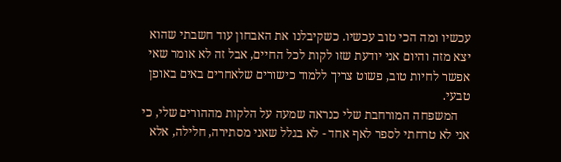עכשיו ומה הכי טוב עכשיו. כשקיבלנו את האבחון עוד חשבתי שהוא יצא מזה והיום אני יודעת שזו לקות לכל החיים, אבל זה לא אומר שאי אפשר לחיות טוב, פשוט צריך ללמוד כישורים שלאחרים באים באופן טבעי.
    המשפחה המורחבת שלי כנראה שמעה על הלקות מההורים שלי, כי אני לא טרחתי לספר לאף אחד - לא בגלל שאני מסתירה, חלילה, אלא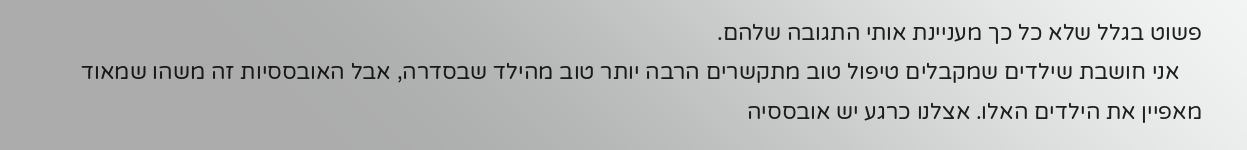פשוט בגלל שלא כל כך מעניינת אותי התגובה שלהם.
    אני חושבת שילדים שמקבלים טיפול טוב מתקשרים הרבה יותר טוב מהילד שבסדרה, אבל האובססיות זה משהו שמאוד מאפיין את הילדים האלו. אצלנו כרגע יש אובססיה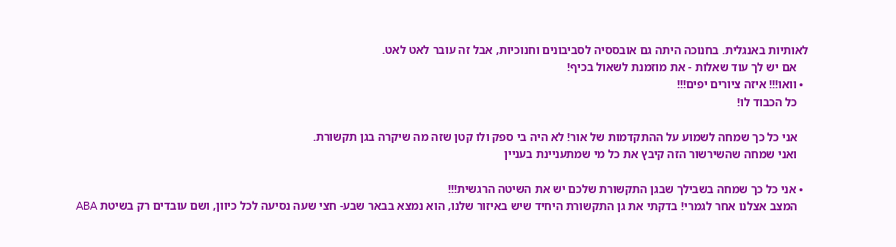לאותיות באנגלית. בחנוכה היתה גם אובססיה לסביבונים וחנוכיות, אבל זה עובר לאט לאט.
    אם יש לך עוד שאלות - את מוזמנת לשאול בכיף!
  • וואו!!! איזה ציורים יפים!!!
    כל הכבוד לו!

    אני כל כך שמחה לשמוע על ההתקדמות של אור! לא היה בי ספק ולו קטן שזה מה שיקרה בגן תקשורת.
    ואני שמחה שהשירשור הזה קיבץ את כל מי שמתעניינת בעניין

  • אני כל כך שמחה בשבילך שבגן התקשורת שלכם יש את השיטה הרגשית!!!
    המצב אצלנו אחר לגמרי! בדקתי את גן התקשורת היחיד שיש באיזור שלנו, הוא נמצא בבאר שבע- חצי שעה נסיעה לכל כיוון, ושם עובדים רק בשיטת ABA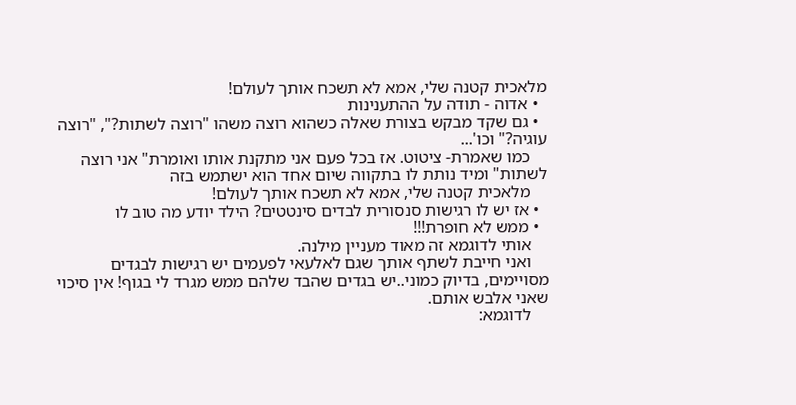מלאכית קטנה שלי, אמא לא תשכח אותך לעולם!
  • אדוה - תודה על ההתענינות
  • גם שקד מבקש בצורת שאלה כשהוא רוצה משהו "רוצה לשתות?", "רוצה עוגיה?" וכו'...
    כמו שאמרת- ציטוט. אז בכל פעם אני מתקנת אותו ואומרת" אני רוצה לשתות" ומיד נותת לו בתקווה שיום אחד הוא ישתמש בזה
    מלאכית קטנה שלי, אמא לא תשכח אותך לעולם!
  • אז יש לו רגישות סנסורית לבדים סינטטים? הילד יודע מה טוב לו
  • ממש לא חופרת!!!
    אותי לדוגמא זה מאוד מעניין מילנה.
    ואני חייבת לשתף אותך שגם לאלעאי לפעמים יש רגישות לבגדים מסויימים, בדיוק כמוני..יש בגדים שהבד שלהם ממש מגרד לי בגוף! אין סיכוי שאני אלבש אותם.
    לדוגמא: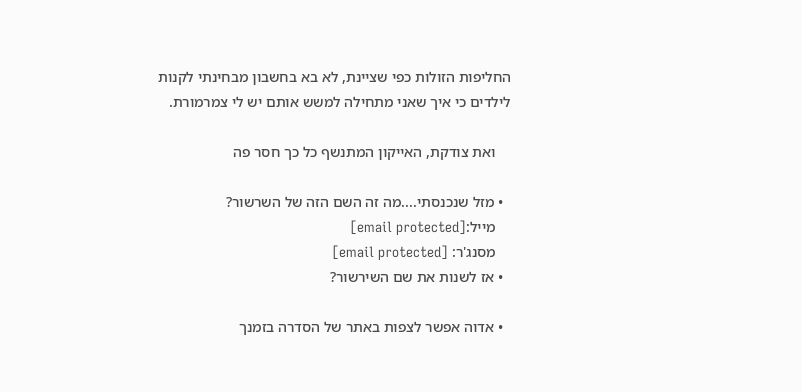החליפות הזולות כפי שציינת, לא בא בחשבון מבחינתי לקנות לילדים כי איך שאני מתחילה למשש אותם יש לי צמרמורת.

    ואת צודקת, האייקון המתנשף כל כך חסר פה

  • מזל שנכנסתי....מה זה השם הזה של השרשור?
    מייל:[email protected]
    מסנג'ר: [email protected]
  • אז לשנות את שם השירשור?

  • אדוה אפשר לצפות באתר של הסדרה בזמנך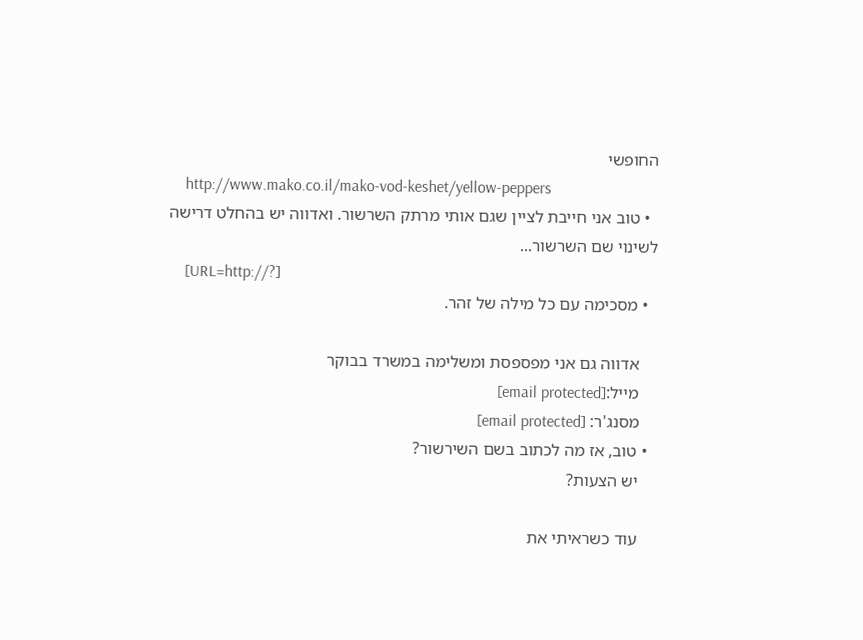החופשי
    http://www.mako.co.il/mako-vod-keshet/yellow-peppers
  • טוב אני חייבת לציין שגם אותי מרתק השרשור. ואדווה יש בהחלט דרישה לשינוי שם השרשור...
    [URL=http://?]
  • מסכימה עם כל מילה של זהר.

    אדווה גם אני מפספסת ומשלימה במשרד בבוקר
    מייל:[email protected]
    מסנג'ר: [email protected]
  • טוב, אז מה לכתוב בשם השירשור?
    יש הצעות?

    עוד כשראיתי את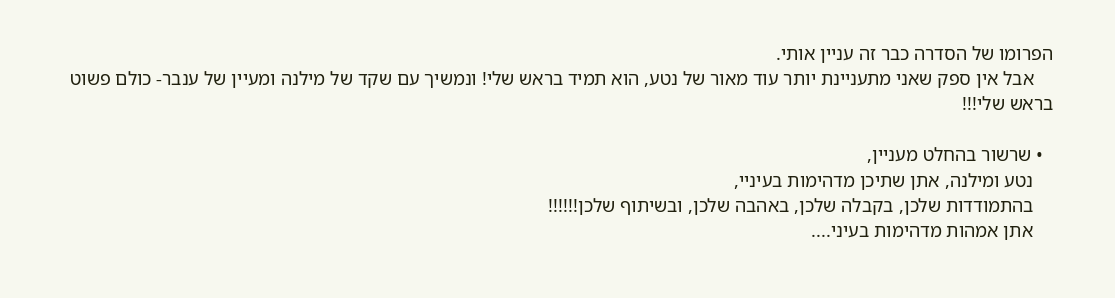הפרומו של הסדרה כבר זה עניין אותי.
    אבל אין ספק שאני מתעניינת יותר עוד מאור של נטע, הוא תמיד בראש שלי! ונמשיך עם שקד של מילנה ומעיין של ענבר- כולם פשוט בראש שלי!!!

  • שרשור בהחלט מעניין,
    נטע ומילנה, אתן שתיכן מדהימות בעיניי,
    בהתמודדות שלכן, בקבלה שלכן, באהבה שלכן, ובשיתוף שלכן!!!!!!
    אתן אמהות מדהימות בעיני....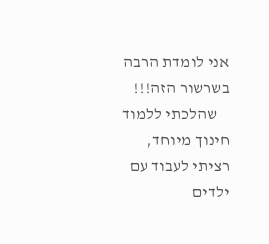אני לומדת הרבה בשרשור הזה!!!
    שהלכתי ללמוד חינוך מיוחד, רציתי לעבוד עם ילדים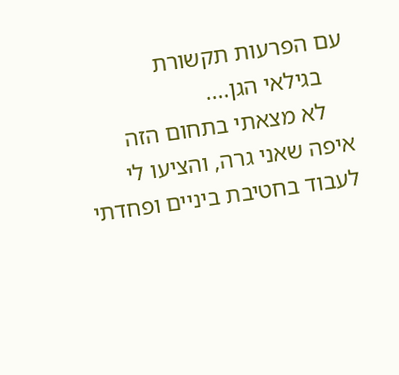עם הפרעות תקשורת
    בגילאי הגן....
    לא מצאתי בתחום הזה איפה שאני גרה, והציעו לי לעבוד בחטיבת ביניים ופחדתי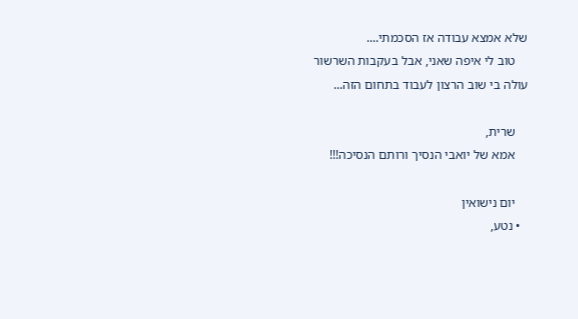שלא אמצא עבודה אז הסכמתי....
    טוב לי איפה שאני, אבל בעקבות השרשור עולה בי שוב הרצון לעבוד בתחום הזה...

    שרית,
    אמא של יואבי הנסיך ורותם הנסיכה!!!

    יום נישואין
  • נטע,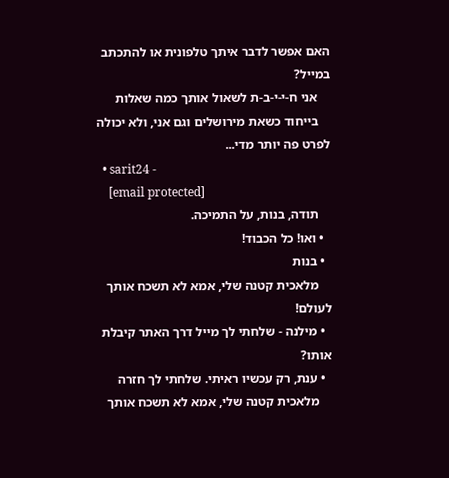האם אפשר לדבר איתך טלפונית או להתכתב במייל?
    אני ח-י-י-ב-ת לשאול אותך כמה שאלות
    בייחוד כשאת מירושלים וגם אני, ולא יכולה לפרט פה יותר מדי...
  • sarit24 -
    [email protected]
    תודה, בנות, על התמיכה.
  • ואו! כל הכבוד!
  • בנות
    מלאכית קטנה שלי, אמא לא תשכח אותך לעולם!
  • מילנה - שלחתי לך מייל דרך האתר קיבלת אותו?
  • ענת, רק עכשיו ראיתי. שלחתי לך חזרה
    מלאכית קטנה שלי, אמא לא תשכח אותך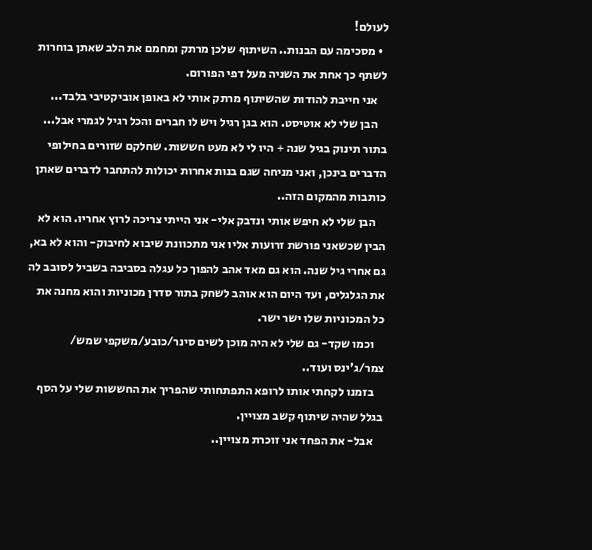לעולם!
  • מסכימה עם הבנות.. השיתוף שלכן מרתק ומחמם את הלב שאתן בוחרות לשתף כך אחת את השניה מעל דפי הפורום.
    אני חייבת להודות שהשיתוף מרתק אותי לא באופן אוביקטיבי בלבד...
    הבן שלי לא אוטיסט. הוא בגן רגיל ויש לו חברים והכל רגיל לגמרי אבל... בתור תינוק בגיל שנה + היו לי לא מעט חששות. שחלקם שזורים בחילופי הדברים בינכן, ואני מניחה שגם בנות אחרות יכולות להתחבר לדברים שאתן כותבות מהמקום הזה..
    הבן שלי לא חיפש אותי ונדבק אלי- אני הייתי צריכה לרוץ אחריו. הוא לא הבין שכשאני פורשת זרועות אליו אני מתכוונת שיבוא לחיבוק- והוא לא בא, גם אחרי גיל שנה. הוא גם מאד אהב להפוך כל עגלה בסביבה בשביל לסובב לה את הגלגלים, ועד היום הוא אוהב לשחק בתור סדרן מכוניות והוא מחנה את כל המכוניות שלו ישר ישר.
    וכמו שקד- גם שלי לא היה מוכן לשים סינר/כובע/משקפי שמש/ צמר/ג'ינס ועוד..
    בזמנו לקחתי אותו לרופא התפתחותי שהפריך את החששות שלי על הסף בגלל שהיה שיתוף קשב מצויין.
    אבל- את הפחד אני זוכרת מצויין..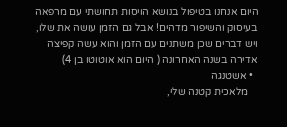היום אנחנו בטיפול בנושא הויסות תחושתי עם מרפאה בעיסוק והשיפור מדהים! אבל גם הזמן עושה את שלו, ויש דברים שכן משתנים עם הזמן והוא עשה קפיצה אדירה בשנה האחרונה ( היום הוא אוטוטו בן 4)
  • אשטנגה
    מלאכית קטנה שלי,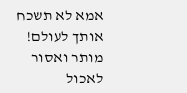אמא לא תשכח אותך לעולם!
מותר ואסור לאכול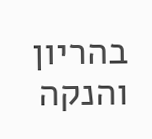בהריון והנקה